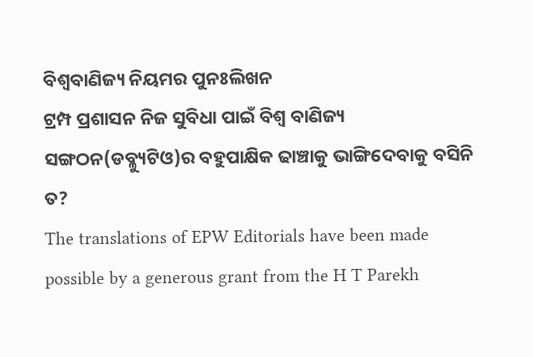ବିଶ୍ୱବାଣିଜ୍ୟ ନିୟମର ପୁନଃଲିଖନ
ଟ୍ରମ୍ପ ପ୍ରଶାସନ ନିଜ ସୁବିଧା ପାଇଁ ବିଶ୍ୱ ବାଣିଜ୍ୟ ସଙ୍ଗଠନ(ଡବ୍ଳ୍ୟୁଟିଓ)ର ବହୁପାକ୍ଷିକ ଢାଞ୍ଚାକୁ ଭାଙ୍ଗିଦେବାକୁ ବସିନି ତ?
The translations of EPW Editorials have been made possible by a generous grant from the H T Parekh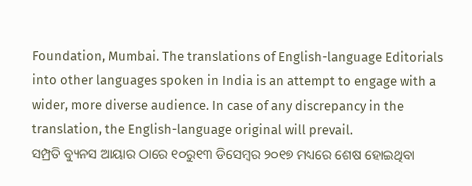Foundation, Mumbai. The translations of English-language Editorials into other languages spoken in India is an attempt to engage with a wider, more diverse audience. In case of any discrepancy in the translation, the English-language original will prevail.
ସମ୍ପ୍ରତି ବ୍ୟୁନସ ଆୟାର ଠାରେ ୧୦ରୁ୧୩ ଡିସେମ୍ବର ୨୦୧୭ ମଧ୍ୟରେ ଶେଷ ହୋଇଥିବା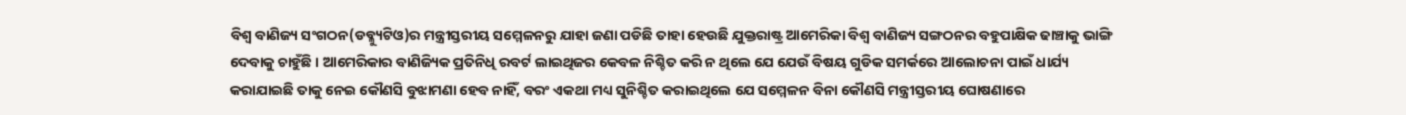ବିଶ୍ୱ ବାଣିଜ୍ୟ ସଂଗଠନ(ଡବ୍ଳ୍ୟୁଟିଓ)ର ମନ୍ତ୍ରୀସ୍ତରୀୟ ସମ୍ମେଳନରୁ ଯାହା ଜଣା ପଡିଛି ତାହା ହେଉଛି ଯୁକ୍ତରାଷ୍ଟ୍ର ଆମେରିକା ବିଶ୍ୱ ବାଣିଜ୍ୟ ସଙ୍ଗଠନର ବହୁପାକ୍ଷିକ ଢାଞ୍ଚାକୁ ଭାଙ୍ଗି ଦେବାକୁ ଚାହୁଁଛି । ଆମେରିକାର ବାଣିଜ୍ୟିକ ପ୍ରତିନିଧି ରବର୍ଟ ଲାଇଥିଜର କେବଳ ନିଶ୍ଚିତ କରି ନ ଥିଲେ ଯେ ଯେଉଁ ବିଷୟ ଗୁଡିକ ସମର୍କରେ ଆଲୋଚନା ପାଇଁ ଧାର୍ଯ୍ୟ କରାଯାଇଛି ତାକୁ ନେଇ କୌଣସି ବୁଝାମଣା ହେବ ନାହିଁ, ବରଂ ଏକଥା ମଧ୍ୟ ସୁନିଶ୍ଚିତ କରାଇଥିଲେ ଯେ ସମ୍ମେଳନ ବିନା କୌଣସି ମନ୍ତ୍ରୀସ୍ତରୀୟ ଘୋଷଣାରେ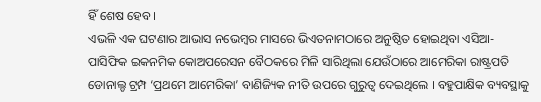ହିଁ ଶେଷ ହେବ ।
ଏଭଳି ଏକ ଘଟଣାର ଆଭାସ ନଭେମ୍ବର ମାସରେ ଭିଏତନାମଠାରେ ଅନୁଷ୍ଠିତ ହୋଇଥିବା ଏସିଆ-ପାସିଫିକ ଇକନମିକ କୋଅପରେସନ ବୈଠକରେ ମିଳି ସାରିଥିଲା ଯେଉଁଠାରେ ଆମେରିକା ରାଷ୍ଟ୍ରପତି ଡୋନାଲ୍ଡ ଟ୍ରମ୍ପ ‘ପ୍ରଥମେ ଆମେରିକା’ ବାଣିଜ୍ୟିକ ନୀତି ଉପରେ ଗୁରୁତ୍ୱ ଦେଇଥିଲେ । ବହୁପାକ୍ଷିକ ବ୍ୟବସ୍ଥାକୁ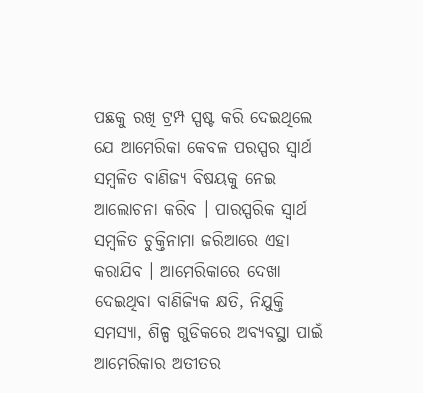ପଛକୁ ରଖି ଟ୍ରମ୍ପ ସ୍ପଷ୍ଟ କରି ଦେଇଥିଲେ ଯେ ଆମେରିକା କେବଳ ପରସ୍ପର ସ୍ୱାର୍ଥ ସମ୍ବଳିତ ବାଣିଜ୍ୟ ବିଷୟକୁ ନେଇ ଆଲୋଚନା କରିବ । ପାରସ୍ପରିକ ସ୍ୱାର୍ଥ ସମ୍ବଳିତ ଚୁକ୍ତିନାମା ଜରିଆରେ ଏହା କରାଯିବ । ଆମେରିକାରେ ଦେଖା ଦେଇଥିବା ବାଣିଜ୍ୟିକ କ୍ଷତି, ନିଯୁକ୍ତି ସମସ୍ୟା, ଶିଳ୍ପ ଗୁଡିକରେ ଅବ୍ୟବସ୍ଥା ପାଇଁ ଆମେରିକାର ଅତୀତର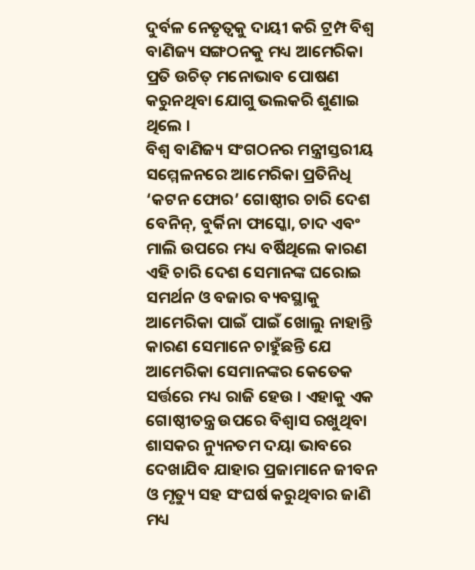ଦୁର୍ବଳ ନେତୃତ୍ୱକୁ ଦାୟୀ କରି ଟ୍ରମ୍ପ ବିଶ୍ୱ ବାଣିଜ୍ୟ ସଙ୍ଗଠନକୁ ମଧ୍ୟ ଆମେରିକା ପ୍ରତି ଉଚିତ୍ ମନୋଭାବ ପୋଷଣ କରୁନଥିବା ଯୋଗୁ ଭଲକରି ଶୁଣାଇ ଥିଲେ ।
ବିଶ୍ୱ ବାଣିଜ୍ୟ ସଂଗଠନର ମନ୍ତ୍ରୀସ୍ତରୀୟ ସମ୍ମେଳନରେ ଆମେରିକା ପ୍ରତିନିଧି ‘କଟନ ଫୋର’ ଗୋଷ୍ଠୀର ଚାରି ଦେଶ ବେନିନ୍, ବୁର୍କିନା ଫାସ୍କୋ, ଚାଦ ଏବଂ ମାଲି ଉପରେ ମଧ୍ୟ ବର୍ଷିଥିଲେ କାରଣ ଏହି ଚାରି ଦେଶ ସେମାନଙ୍କ ଘରୋଇ ସମର୍ଥନ ଓ ବଜାର ବ୍ୟବସ୍ଥାକୁ ଆମେରିକା ପାଇଁ ପାଇଁ ଖୋଲୁ ନାହାନ୍ତି କାରଣ ସେମାନେ ଚାହୁଁଛନ୍ତି ଯେ ଆମେରିକା ସେମାନଙ୍କର କେତେକ ସର୍ତ୍ତରେ ମଧ୍ୟ ରାଜି ହେଉ । ଏହାକୁ ଏକ ଗୋଷ୍ଠୀତନ୍ତ୍ର ଉପରେ ବିଶ୍ୱାସ ରଖୁଥିବା ଶାସକର ନ୍ୟୁନତମ ଦୟା ଭାବରେ ଦେଖାଯିବ ଯାହାର ପ୍ରଜାମାନେ ଜୀବନ ଓ ମୃତ୍ୟୁ ସହ ସଂଘର୍ଷ କରୁଥିବାର ଜାଣି ମଧ୍ୟ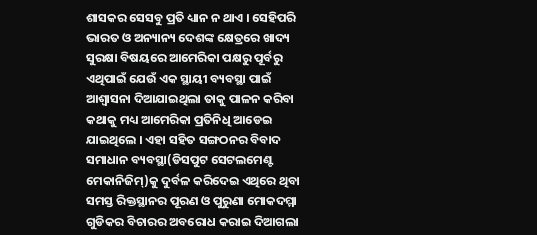ଶାସକର ସେସବୁ ପ୍ରତି ଧ୍ୟାନ ନ ଥାଏ । ସେହିପରି ଭାରତ ଓ ଅନ୍ୟାନ୍ୟ ଦେଶଙ୍କ କ୍ଷେତ୍ରରେ ଖାଦ୍ୟ ସୁରକ୍ଷା ବିଷୟରେ ଆମେରିକା ପକ୍ଷରୁ ପୂର୍ବରୁ ଏଥିପାଇଁ ଯେଉଁ ଏକ ସ୍ଥାୟୀ ବ୍ୟବସ୍ଥା ପାଇଁ ଆଶ୍ୱାସନା ଦିଆଯାଇଥିଲା ତାକୁ ପାଳନ କରିବା କଥାକୁ ମଧ୍ୟ ଆମେରିକା ପ୍ରତିନିଧି ଆଡେଇ ଯାଇଥିଲେ । ଏହା ସହିତ ସଙ୍ଗଠନର ବିବାଦ ସମାଧାନ ବ୍ୟବସ୍ଥା(ଡିସପୁଟ ସେଟଲମେଣ୍ଟ ମେକାନିଜିମ୍)କୁ ଦୁର୍ବଳ କରିଦେଇ ଏଥିରେ ଥିବା ସମସ୍ତ ରିକ୍ତସ୍ଥାନର ପୂରଣ ଓ ପୁରୁଣା ମୋକଦମ୍ମା ଗୁଡିକର ବିଚାରର ଅବରୋଧ କରାଇ ଦିଆଗଲା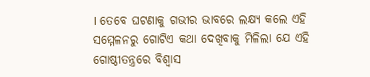। ତେବେ ଘଟଣାକୁ ଗଭୀର ଭାବରେ ଲକ୍ଷ୍ୟ କଲେ ଏହି ସମ୍ମେଳନରୁ ଗୋଟିଏ କଥା ଦେଖିବାକୁ ମିଳିଲା ଯେ ଏହି ଗୋଷ୍ଠୀତନ୍ତ୍ରରେ ବିଶ୍ୱାସ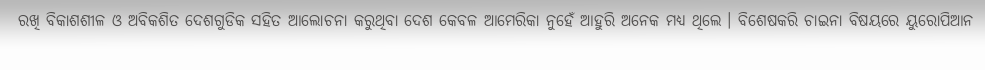ରଖି ବିକାଶଶୀଳ ଓ ଅବିକଶିତ ଦେଶଗୁଡିକ ସହିତ ଆଲୋଚନା କରୁଥିବା ଦେଶ କେବଳ ଆମେରିକା ନୁହେଁ ଆହୁରି ଅନେକ ମଧ୍ୟ ଥିଲେ । ବିଶେଷକରି ଚାଇନା ବିଷୟରେ ୟୁରୋପିଆନ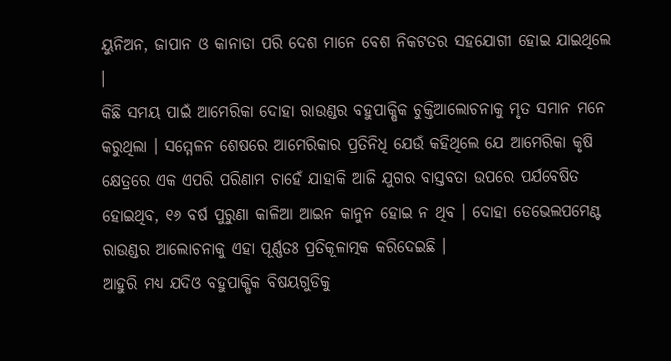ୟୁନିଅନ, ଜାପାନ ଓ କାନାଡା ପରି ଦେଶ ମାନେ ବେଶ ନିକଟତର ସହଯୋଗୀ ହୋଇ ଯାଇଥିଲେ ।
କିଛି ସମୟ ପାଇଁ ଆମେରିକା ଦୋହା ରାଉଣ୍ଡର ବହୁପାକ୍ଷିକ ଚୁକ୍ତିଆଲୋଚନାକୁ ମୃତ ସମାନ ମନେ କରୁଥିଲା । ସମ୍ମେଳନ ଶେଷରେ ଆମେରିକାର ପ୍ରତିନିଧି ଯେଉଁ କହିଥିଲେ ଯେ ଆମେରିକା କୃଷି କ୍ଷେତ୍ରରେ ଏକ ଏପରି ପରିଣାମ ଚାହେଁ ଯାହାକି ଆଜି ଯୁଗର ବାସ୍ତବତା ଉପରେ ପର୍ଯବେଷିତ ହୋଇଥିବ, ୧୬ ବର୍ଷ ପୁରୁଣା କାଳିଆ ଆଇନ କାନୁନ ହୋଇ ନ ଥିବ । ଦୋହା ଡେଭେଲପମେଣ୍ଟ ରାଉଣ୍ଡର ଆଲୋଚନାକୁ ଏହା ପୂର୍ଣ୍ଣତଃ ପ୍ରତିକୂଳାତ୍ମକ କରିଦେଇଛି ।
ଆହୁରି ମଧ୍ୟ ଯଦିଓ ବହୁପାକ୍ଷିକ ବିଷୟଗୁଡିକୁ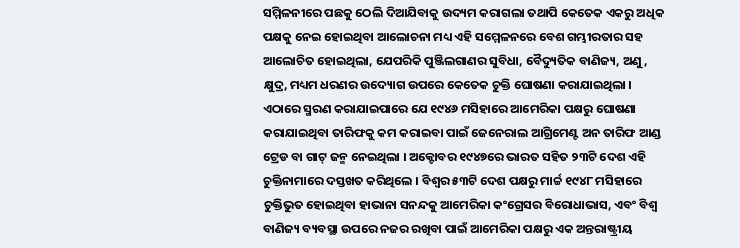ସମ୍ମିଳନୀରେ ପଛକୁ ଠେଲି ଦିଆଯିବାକୁ ଉଦ୍ୟମ କରାଗଲା ତଥାପି କେତେକ ଏକରୁ ଅଧିକ ପକ୍ଷକୁ ନେଇ ହୋଇଥିବା ଆଲୋଚନା ମଧ୍ୟ ଏହି ସମ୍ମେଳନରେ ବେଶ ଗମ୍ଭୀରତାର ସହ ଆଲୋଚିତ ହୋଇଥିଲା, ଯେପରିକି ପୁଞ୍ଜିଲଗାଣର ସୁବିଧା, ବୈଦ୍ୟୁତିକ ବାଣିଜ୍ୟ, ଅଣୁ, କ୍ଷୁଦ୍ର, ମଧ୍ୟମ ଧରଣର ଉଦ୍ୟୋଗ ଉପରେ କେତେକ ଚୁକ୍ତି ଘୋଷଣା କରାଯାଇଥିଲା ।
ଏଠାରେ ସ୍ମରଣ କରାଯାଇପାରେ ଯେ ୧୯୪୬ ମସିହାରେ ଆମେରିକା ପକ୍ଷରୁ ଘୋଷଣା କରାଯାଇଥିବା ତାରିଫକୁ କମ କରାଇବା ପାଇଁ ଜେନେରାଲ ଆଗ୍ରିମେଣ୍ଟ ଅନ ତାରିଫ ଆଣ୍ଡ ଟ୍ରେଡ ବା ଗାଟ୍ ଜନ୍ମ ନେଇଥିଲା । ଅକ୍ଟୋବର ୧୯୪୭ରେ ଭାରତ ସହିତ ୨୩ଟି ଦେଶ ଏହି ଚୁକ୍ତିନାମାରେ ଦସ୍ତଖତ କରିଥିଲେ । ବିଶ୍ୱର ୫୩ଟି ଦେଶ ପକ୍ଷରୁ ମାର୍ଚ୍ଚ ୧୯୪୮ ମସିହାରେ ଚୁକ୍ତିଭୁତ ହୋଇଥିବା ହାଭାନା ସନନ୍ଦକୁ ଆମେରିକା କଂଗ୍ରେସର ବିରୋଧାଭାସ, ଏବଂ ବିଶ୍ୱ ବାଣିଜ୍ୟ ବ୍ୟବସ୍ଥା ଉପରେ ନଜର ରଖିବା ପାଇଁ ଆମେରିକା ପକ୍ଷରୁ ଏକ ଅନ୍ତରାଷ୍ଟ୍ରୀୟ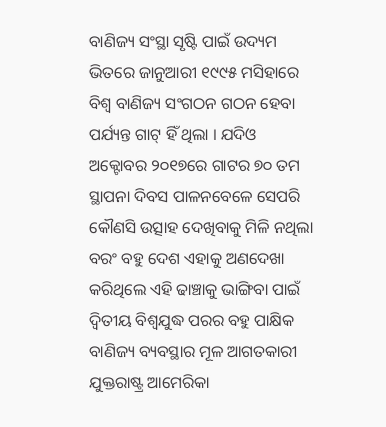ବାଣିଜ୍ୟ ସଂସ୍ଥା ସୃଷ୍ଟି ପାଇଁ ଉଦ୍ୟମ ଭିତରେ ଜାନୁଆରୀ ୧୯୯୫ ମସିହାରେ ବିଶ୍ୱ ବାଣିଜ୍ୟ ସଂଗଠନ ଗଠନ ହେବା ପର୍ଯ୍ୟନ୍ତ ଗାଟ୍ ହିଁ ଥିଲା । ଯଦିଓ ଅକ୍ଟୋବର ୨୦୧୭ରେ ଗାଟର ୭୦ ତମ ସ୍ଥାପନା ଦିବସ ପାଳନବେଳେ ସେପରି କୌଣସି ଉତ୍ସାହ ଦେଖିବାକୁ ମିଳି ନଥିଲା ବରଂ ବହୁ ଦେଶ ଏହାକୁ ଅଣଦେଖା କରିଥିଲେ ଏହି ଢାଞ୍ଚାକୁ ଭାଙ୍ଗିବା ପାଇଁ ଦ୍ୱିତୀୟ ବିଶ୍ୱଯୁଦ୍ଧ ପରର ବହୁ ପାକ୍ଷିକ ବାଣିଜ୍ୟ ବ୍ୟବସ୍ଥାର ମୂଳ ଆଗତକାରୀ ଯୁକ୍ତରାଷ୍ଟ୍ର ଆମେରିକା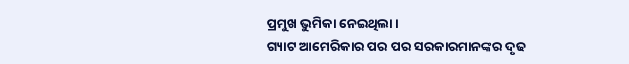ପ୍ରମୁଖ ଭୁମିକା ନେଇଥିଲା ।
ଗ୍ୟାଟ ଆମେରିକାର ପର ପର ସରକାରମାନଙ୍କର ଦୃଢ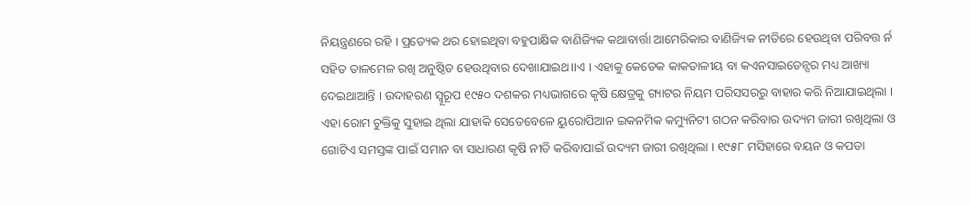ନିୟନ୍ତ୍ରଣରେ ରହି । ପ୍ରତ୍ୟେକ ଥର ହୋଇଥିବା ବହୁପାକ୍ଷିକ ବାଣିଜ୍ୟିକ କଥାବାର୍ତ୍ତା ଆମେରିକାର ବାଣିଜ୍ୟିକ ନୀତିରେ ହେଉଥିବା ପରିବତ୍ତ ର୍ନ ସହିତ ତାଳମେଳ ରଖି ଅନୁଷ୍ଠିତ ହେଉଥିବାର ଦେଖାଯାଇଥ।।ଏ । ଏହାକୁ କେତେକ କାକତାଳୀୟ ବା କଏନସାଇଡେନ୍ସର ମଧ୍ୟ ଆଖ୍ୟା ଦେଇଥାଆନ୍ତି । ଉଦାହରଣ ସ୍ୱୂରୂପ ୧୯୫୦ ଦଶକର ମଧ୍ୟଭାଗରେ କୃଷି କ୍ଷେତ୍ରକୁ ଗ୍ୟାଟର ନିୟମ ପରିସସରରୁ ବାହାର କରି ନିଆଯାଇଥିଲା । ଏହା ରୋମ ଚୁକ୍ତିକୁ ସୁହାଇ ଥିଲା ଯାହାକି ସେତେବେଳେ ୟୁରୋପିଆନ ଇକନମିକ କମ୍ୟୁନିଟୀ ଗଠନ କରିବାର ଉଦ୍ୟମ ଜାରୀ ରଖିଥିଲା ଓ ଗୋଟିଏ ସମସ୍ତଙ୍କ ପାଇଁ ସମାନ ବା ସାଧାରଣ କୃଷି ନୀତି କରିବାପାଇଁ ଉଦ୍ୟମ ଜାରୀ ରଖିଥିଲା । ୧୯୫୮ ମସିହାରେ ବୟନ ଓ କପଡା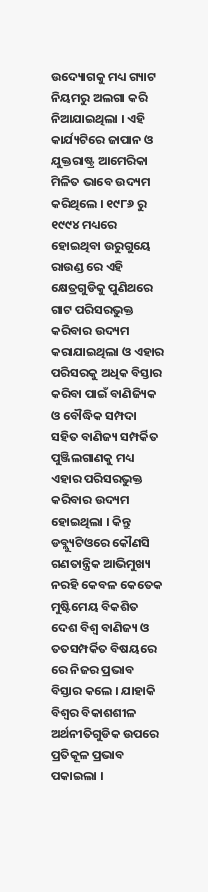ଉଦ୍ୟୋଗକୁ ମଧ୍ୟ ଗ୍ୟାଟ ନିୟମରୁ ଅଲଗା କରି ନିଆଯାଇଥିଲା । ଏହି କାର୍ଯ୍ୟଟିରେ ଜାପାନ ଓ ଯୁକ୍ତରାଷ୍ଟ୍ର ଆମେରିକା ମିଳିତ ଭାବେ ଉଦ୍ୟମ କରିଥିଲେ । ୧୯୮୬ ରୁ ୧୯୯୪ ମଧ୍ୟରେ ହୋଇଥିବା ଉରୁଗୁୟେ ରାଉଣ୍ଡ ରେ ଏହି କ୍ଷେତ୍ରଗୁଡିକୁ ପୁଣିଥରେ ଗାଟ ପରିସରଭୁକ୍ତ କରିବାର ଉଦ୍ୟମ କରାଯାଇଥିଲା ଓ ଏହାର ପରିସରକୁ ଅଧିକ ବିସ୍ତାର କରିବା ପାଇଁ ବାଣିଜ୍ୟିକ ଓ ବୌଦ୍ଧିକ ସମ୍ପଦା ସହିତ ବାଣିଜ୍ୟ ସମ୍ପର୍କିତ ପୁଞ୍ଜିଲଗାଣକୁ ମଧ୍ୟ ଏହାର ପରିସରଭୁକ୍ତ କରିବାର ଉଦ୍ୟମ ହୋଇଥିଲା । କିନ୍ତୁ ଡବ୍ଲ୍ୟୁଟିଓରେ କୌଣସି ଗଣତାନ୍ତ୍ରିକ ଆଭିମୁଖ୍ୟ ନରହି କେବଳ କେତେକ ମୁଷ୍ଟିମେୟ ବିକଶିତ ଦେଶ ବିଶ୍ୱ ବାଣିଜ୍ୟ ଓ ତତସମ୍ପର୍କିତ ବିଷୟରେ ରେ ନିଜର ପ୍ରଭାବ ବିସ୍ତାର କଲେ । ଯାହାକି ବିଶ୍ୱର ବିକାଶଶୀଳ ଅର୍ଥନୀତିଗୁଡିକ ଉପରେ ପ୍ରତିକୂଳ ପ୍ରଭାବ ପକାଇଲା ।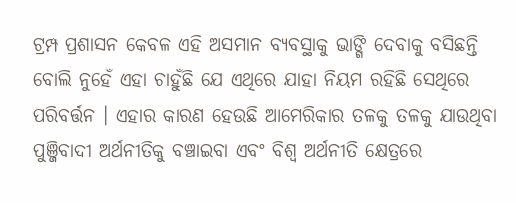ଟ୍ରମ୍ପ ପ୍ରଶାସନ କେବଳ ଏହି ଅସମାନ ବ୍ୟବସ୍ଥାକୁ ଭାଙ୍ଗି ଦେବାକୁ ବସିଛନ୍ତି ବୋଲି ନୁହେଁ ଏହା ଚାହୁଁଛି ଯେ ଏଥିରେ ଯାହା ନିୟମ ରହିଛି ସେଥିରେ ପରିବର୍ତ୍ତନ । ଏହାର କାରଣ ହେଉଛି ଆମେରିକାର ତଳକୁ ତଳକୁ ଯାଉଥିବା ପୁଞ୍ଜିବାଦୀ ଅର୍ଥନୀତିକୁ ବଞ୍ଚାଇବା ଏବଂ ବିଶ୍ୱ ଅର୍ଥନୀତି କ୍ଷେତ୍ରରେ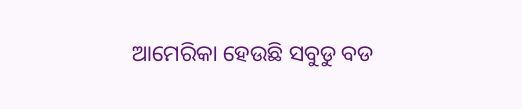ଆମେରିକା ହେଉଛି ସବୁଡୁ ବଡ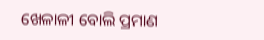ଖେଳାଳୀ ବୋଲି ପ୍ରମାଣ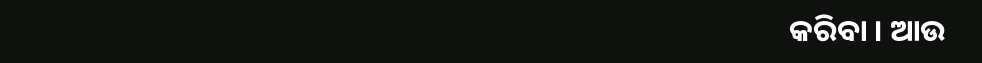କରିବା । ଆଉ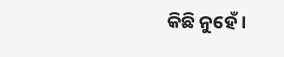କିଛି ନୁହେଁ ।